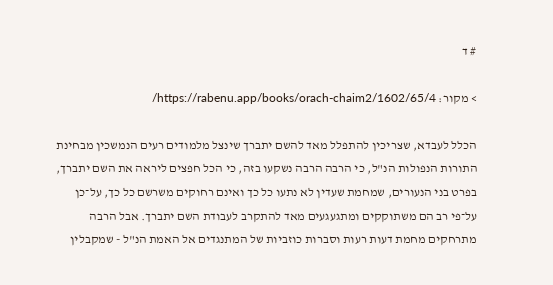# ד

> מקור: https://rabenu.app/books/orach-chaim2/1602/65/4/

הכלל לעבדא, שצריכין להתפלל מאד להשם יתברך שינצל מלמודים רעים הנמשכין מבחינת התורות הנפולות הנ"ל, כי הרבה הרבה נשקעו בזה, כי הכל חפצים ליראה את השם יתברך, בפרט בני הנעורים, שמחמת שעדין לא נתעו כל כך ואינם רחוקים משרשם כל כך, על־כן על־פי רב הם משתוקקים ומתגעגעים מאד להתקרב לעבודת השם יתברך. אבל הרבה מתרחקים מחמת דעות רעות וסברות כוזביות של המתנגדים אל האמת הנ"ל - שמקבלין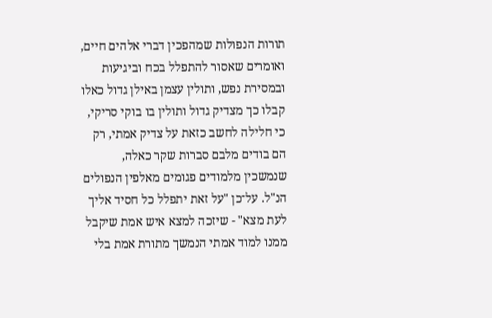תורות הנפולות שמהפכין דברי אלהים חיים, ואומרים שאסור להתפלל בכח וביגיעות ובמסירת נפש, ותולין עצמן באילן גדול כאלו קבלו כך מצדיק גדול ותולין בו בוקי סריקי, כי חלילה לחשב כזאת על צדיק אמתי, רק הם בודים מלבם סברות שקר כאלה, שנמשכין מלמודים פגומים מאלפין הנפולים הנ"ל. על־כן "על זאת יתפלל כל חסיד אליך לעת מצא" - שיזכה למצא איש אמת שיקבל ממנו למוד אמתי הנמשך מתורת אמת בלי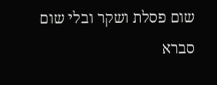שום פסלת ושקר ובלי שום סברא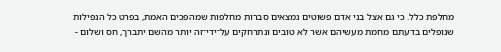מחלפת כלל. כי גם אצל בני אדם פשוטים נמצאים סברות מחלפות שמהפכים האמת, בפרט כל הנפילות שנופלים בדעתם מחמת מעשיהם אשר לא טובים ונתרחקים על־ידי־זה יותר מהשם יתברך, חס ושלום -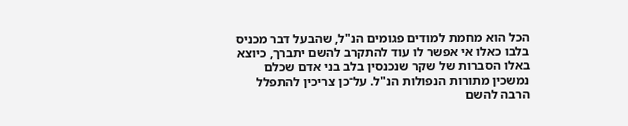הכל הוא מחמת למודים פגומים הנ"ל, שהבעל דבר מכניס בלבו כאלו אי אפשר לו עוד להתקרב להשם יתברך, כיוצא באלו הסברות של שקר שנכנסין בלב בני אדם שכלם נמשכין מתורות הנפולות הנ"ל. על־כן צריכין להתפלל הרבה להשם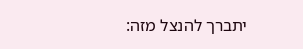יתברך להנצל מזה: